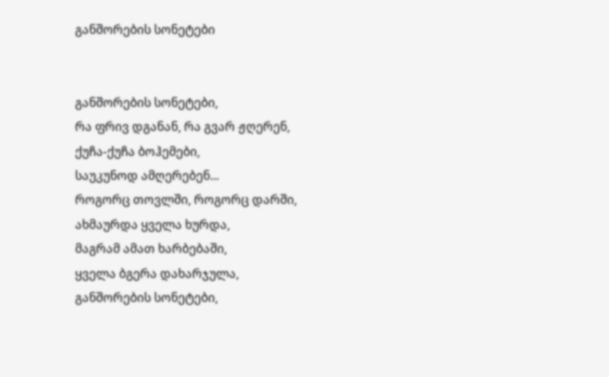განშორების სონეტები


განშორების სონეტები,
რა ფრივ დგანან, რა გვარ ჟღერენ,
ქუჩა-ქუჩა ბოჰემები,
საუკუნოდ ამღერებენ...
როგორც თოვლში, როგორც დარში,
ახმაურდა ყველა ხურდა,
მაგრამ ამათ ხარბებაში,
ყველა ბგერა დახარჯულა,
განშორების სონეტები,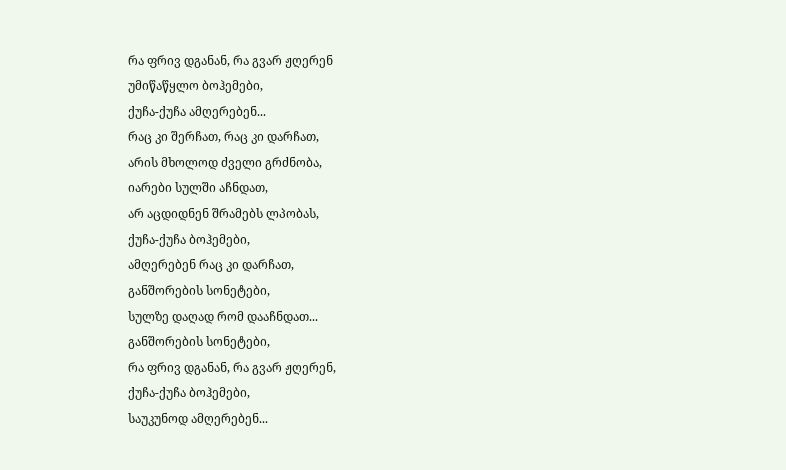რა ფრივ დგანან, რა გვარ ჟღერენ
უმიწაწყლო ბოჰემები,
ქუჩა-ქუჩა ამღერებენ...
რაც კი შერჩათ, რაც კი დარჩათ,
არის მხოლოდ ძველი გრძნობა,
იარები სულში აჩნდათ,
არ აცდიდნენ შრამებს ლპობას,
ქუჩა-ქუჩა ბოჰემები,
ამღერებენ რაც კი დარჩათ,
განშორების სონეტები,
სულზე დაღად რომ დააჩნდათ...
განშორების სონეტები,
რა ფრივ დგანან, რა გვარ ჟღერენ,
ქუჩა-ქუჩა ბოჰემები,
საუკუნოდ ამღერებენ...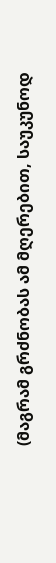(მაგრამ გრძნობას ამ მღერებით, საუკუნოდ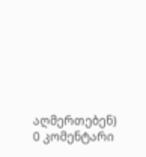აღმერთებენ)
0 კომენტარი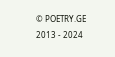© POETRY.GE 2013 - 2024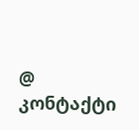@ კონტაქტი